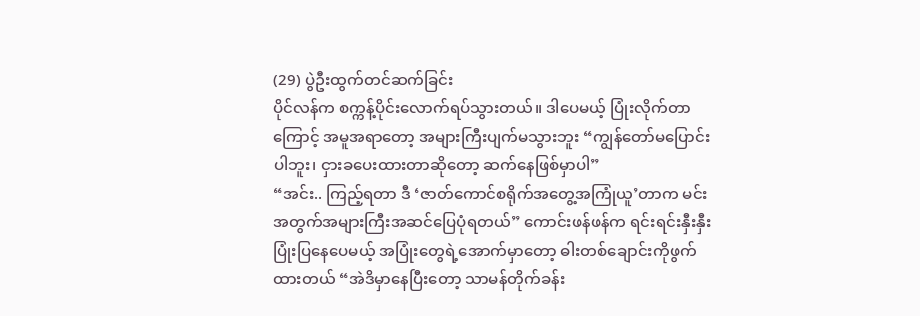(29) ပွဲဦးထွက်တင်ဆက်ခြင်း
ပိုင်လန်က စက္ကန့်ပိုင်းလောက်ရပ်သွားတယ်။ ဒါပေမယ့် ပြုံးလိုက်တာကြောင့် အမူအရာတော့ အများကြီးပျက်မသွားဘူး “ကျွန်တော်မပြောင်းပါဘူး၊ ငှားခပေးထားတာဆိုတော့ ဆက်နေဖြစ်မှာပါ”
“အင်း.. ကြည့်ရတာ ဒီ ‘ဇာတ်ကောင်စရိုက်အတွေ့အကြုံယူ’တာက မင်းအတွက်အများကြီးအဆင်ပြေပုံရတယ်” ကောင်းဖန်ဖန်က ရင်းရင်းနှီးနှီးပြုံးပြနေပေမယ့် အပြုံးတွေရဲ့အောက်မှာတော့ ဓါးတစ်ချောင်းကိုဖွက်ထားတယ် “အဲဒိမှာနေပြီးတော့ သာမန်တိုက်ခန်း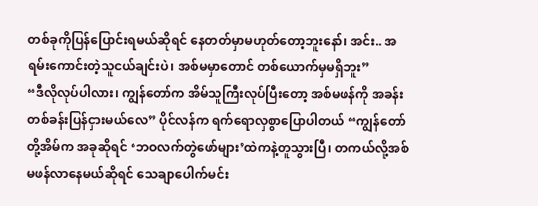တစ်ခုကိုပြန်ပြောင်းရမယ်ဆိုရင် နေတတ်မှာမဟုတ်တော့ဘူးနော်၊ အင်း.. အရမ်းကောင်းတဲ့သူငယ်ချင်းပဲ၊ အစ်မမှာတောင် တစ်ယောက်မှမရှိဘူး”
“ဒီလိုလုပ်ပါလား၊ ကျွန်တော်က အိမ်သူကြီးလုပ်ပြီးတော့ အစ်မဖန်ကို အခန်းတစ်ခန်းပြန်ငှားမယ်လေ” ပိုင်လန်က ရက်ရောလှစွာပြောပါတယ် “ကျွန်တော်တို့အိမ်က အခုဆိုရင် ‘ဘဝလက်တွဲဖော်များ’ထဲကနဲ့တူသွားပြီ၊ တကယ်လို့အစ်မဖန်လာနေမယ်ဆိုရင် သေချာပေါက်မင်း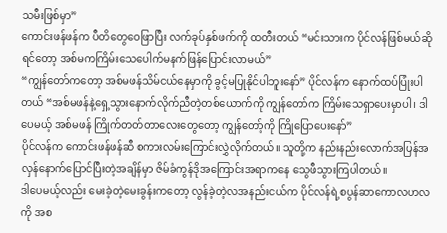သမီးဖြစ်မှာ”
ကောင်းဖန်ဖန်က ပီတိတွေဝေဖြာပြီး လက်ခုပ်နှစ်ဖက်ကို ထတီးတယ် “မင်းသားက ပိုင်လန်ဖြစ်မယ်ဆိုရင်တော့ အစ်မကကြိမ်းသေပေါက်မနက်ဖြန်ပြောင်းလာမယ်”
“ကျွန်တော်ကတော့ အစ်မဖန်သိမ်ငယ်နေမှာကို ခွင့်မပြုနိုင်ပါဘူးနော်” ပိုင်လန်က နောက်ထပ်ပြုံးပါတယ် “အစ်မဖန်နဲ့ရှေ့သွားနောက်လိုက်ညီတဲ့တစ်ယောက်ကို ကျွန်တော်က ကြိမ်းသေရှာပေးမှာပါ၊ ဒါပေမယ့် အစ်မဖန် ကြိုက်တတ်တာလေးတွေတော့ ကျွန်တော့်ကို ကြိုပြောပေးနော်”
ပိုင်လန်က ကောင်းဖန်ဖန်ဆီ စကားလမ်းကြောင်းလွှဲလိုက်တယ်။ သူတို့က နည်းနည်းလောက်အပြန်အလှန်နောက်ပြောင်ပြီးတဲ့အချိန်မှာ ဇိမ်ခံကွန်ဒိုအကြောင်းအရာကနေ သွေဖီသွားကြပါတယ်။
ဒါပေမယ့်လည်း မေးခဲ့တဲ့မေးခွန်းကတော့ လွန်ခဲ့တဲ့လအနည်းငယ်က ပိုင်လန်ရဲ့စပွန်ဆာကောလဟလကို အစ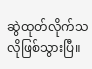ဆွဲထုတ်လိုက်သလိုဖြစ်သွားပြီ။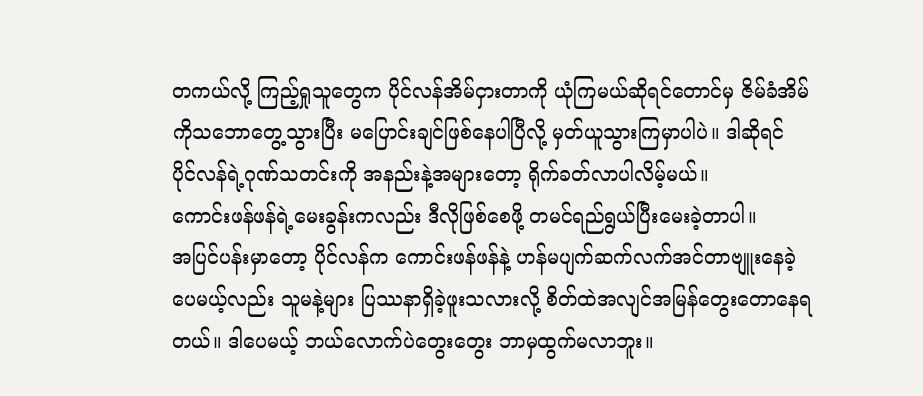တကယ်လို့ ကြည့်ရှုသူတွေက ပိုင်လန်အိမ်ငှားတာကို ယုံကြမယ်ဆိုရင်တောင်မှ ဇိမ်ခံအိမ်ကိုသဘောတွေ့သွားပြီး မပြောင်းချင်ဖြစ်နေပါပြီလို့ မှတ်ယူသွားကြမှာပါပဲ။ ဒါဆိုရင် ပိုင်လန်ရဲ့ဂုဏ်သတင်းကို အနည်းနဲ့အများတော့ ရိုက်ခတ်လာပါလိမ့်မယ်။
ကောင်းဖန်ဖန်ရဲ့မေးခွန်းကလည်း ဒီလိုဖြစ်စေဖို့ တမင်ရည်ရွယ်ပြီးမေးခဲ့တာပါ။
အပြင်ပန်းမှာတော့ ပိုင်လန်က ကောင်းဖန်ဖန်နဲ့ ဟန်မပျက်ဆက်လက်အင်တာဗျူးနေခဲ့ပေမယ့်လည်း သူမနဲ့များ ပြဿနာရှိခဲ့ဖူးသလားလို့ စိတ်ထဲအလျင်အမြန်တွေးတောနေရတယ်။ ဒါပေမယ့် ဘယ်လောက်ပဲတွေးတွေး ဘာမှထွက်မလာဘူး။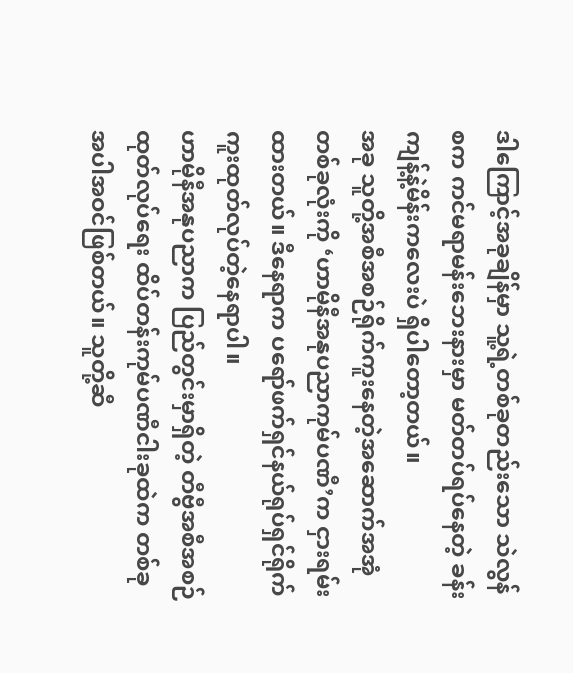ဒါကြောင့်အခုချိန်မှာ သူ့ရဲ့တစ်ခုတည်းသော သဲလွန်စက ကင်မရာမန်းဘေးနားမှာ မတ်တပ်ရပ်နေတဲ့ ခန်းကျန့်နဲ့မိန်းကလေးပဲ ရှိပါတော့တယ်။
အခု သူတို့အစီအစဉ်ရိုက်ကူးနေတဲ့အဆောက်အအုံတစ်ခုလုံးကို ‘ဟာမိုနီအနုပညာကုမ်ပဏီ’က ငှားရမ်းထားတယ်။ ဒီနေရာက ပရော်ဖက်ရှင်နယ်ရုပ်ရှင်ရိုက်ကူးထုတ်လုပ်တဲ့နေရာပါ။
ဟာမိုနီအနုပညာက ပြည်တွင်းမှာရှိတဲ့ တီဗွီအစီအစဉ်ထုတ်လုပ်ရေး ထိပ်တန်းကုမ်ပဏီငါးခုထဲက တစ်ခုအပါအဝင်ဖြစ်တယ်။ သူတို့ဆီ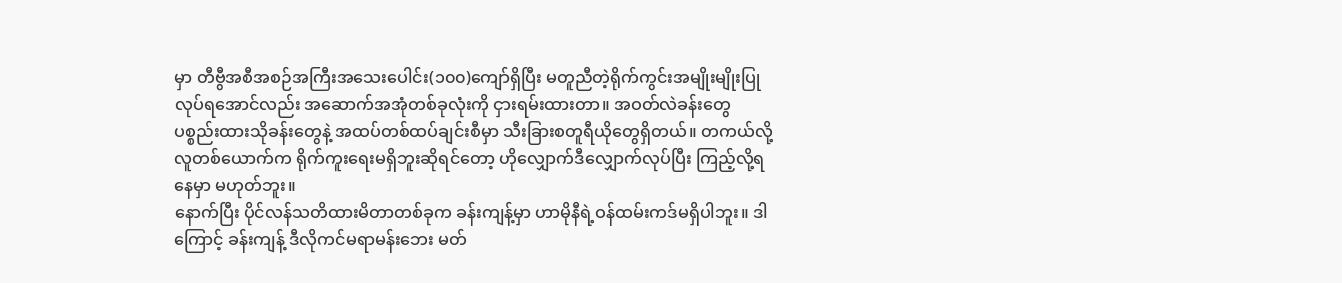မှာ တီဗွီအစီအစဉ်အကြီးအသေးပေါင်း(၁၀၀)ကျော်ရှိပြီး မတူညီတဲ့ရိုက်ကွင်းအမျိုးမျိုးပြုလုပ်ရအောင်လည်း အဆောက်အအုံတစ်ခုလုံးကို ငှားရမ်းထားတာ။ အဝတ်လဲခန်းတွေ ပစ္စည်းထားသိုခန်းတွေနဲ့ အထပ်တစ်ထပ်ချင်းစီမှာ သီးခြားစတူရီယိုတွေရှိတယ်။ တကယ်လို့ လူတစ်ယောက်က ရိုက်ကူးရေးမရှိဘူးဆိုရင်တော့ ဟိုလျှောက်ဒီလျှောက်လုပ်ပြီး ကြည့်လို့ရနေမှာ မဟုတ်ဘူး။
နောက်ပြီး ပိုင်လန်သတိထားမိတာတစ်ခုက ခန်းကျန့်မှာ ဟာမိုနီရဲ့ဝန်ထမ်းကဒ်မရှိပါဘူး။ ဒါကြောင့် ခန်းကျန့် ဒီလိုကင်မရာမန်းဘေး မတ်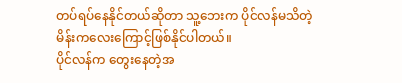တပ်ရပ်နေနိုင်တယ်ဆိုတာ သူ့ဘေးက ပိုင်လန်မသိတဲ့မိန်းကလေးကြောင့်ဖြစ်နိုင်ပါတယ်။
ပိုင်လန်က တွေးနေတဲ့အ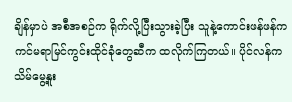ချိန်မှာပဲ အစီအစဉ်က ရိုက်လို့ပြီးသွားခဲ့ပြီး သူနဲ့ကောင်းဖန်ဖန်က ကင်မရာမြင်ကွင်းထိုင်ခုံတွေဆီက ထလိုက်ကြတယ်။ ပိုင်လန်က သိမ်မွေ့နူး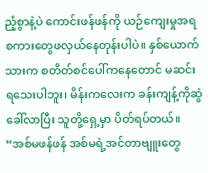ညံ့စွာနဲ့ပဲ ကောင်းဖန်ဖန်ကို ယဉ်ကျေးမှုအရစကားတွေဖလှယ်နေတုန်းပါပဲ။ နှစ်ယောက်သားက စတိတ်စင်ပေါ်ကနေတောင် မဆင်းရသေးပါဘူး၊ မိန်းကလေးက ခန်းကျန့်ကိုဆွဲခေါ်လာပြီး သူတို့ရှေ့မှာ ပိတ်ရပ်တယ်။
“အစ်မဖန်ဖန် အစ်မရဲ့အင်တာဗျူးတွေ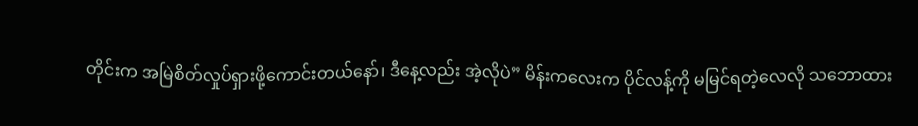တိုင်းက အမြဲစိတ်လှုပ်ရှားဖို့ကောင်းတယ်နော်၊ ဒီနေ့လည်း အဲ့လိုပဲ” မိန်းကလေးက ပိုင်လန့်ကို မမြင်ရတဲ့လေလို သဘောထား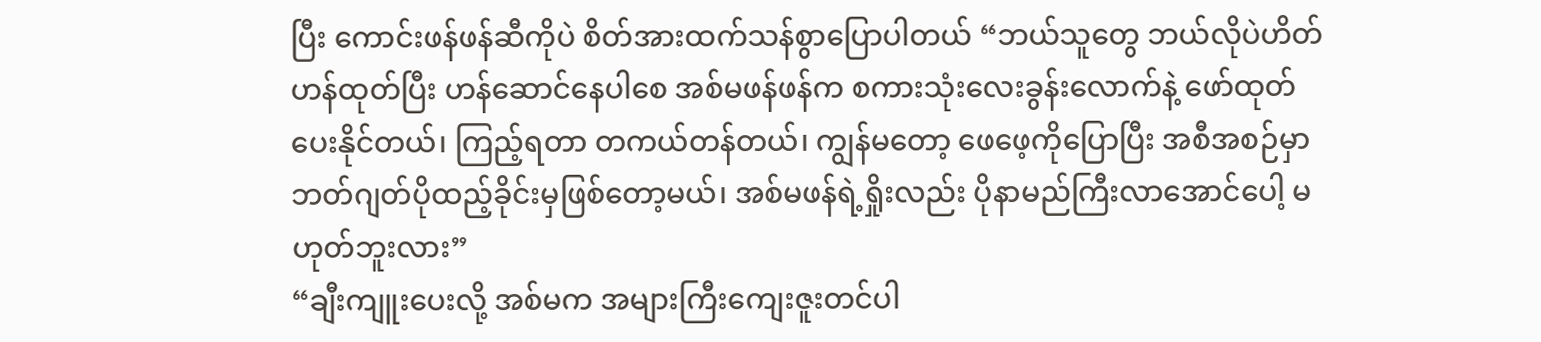ပြီး ကောင်းဖန်ဖန်ဆီကိုပဲ စိတ်အားထက်သန်စွာပြောပါတယ် “ဘယ်သူတွေ ဘယ်လိုပဲဟိတ်ဟန်ထုတ်ပြီး ဟန်ဆောင်နေပါစေ အစ်မဖန်ဖန်က စကားသုံးလေးခွန်းလောက်နဲ့ ဖော်ထုတ်ပေးနိုင်တယ်၊ ကြည့်ရတာ တကယ်တန်တယ်၊ ကျွန်မတော့ ဖေဖေ့ကိုပြောပြီး အစီအစဉ်မှာ ဘတ်ဂျတ်ပိုထည့်ခိုင်းမှဖြစ်တော့မယ်၊ အစ်မဖန်ရဲ့ရှိုးလည်း ပိုနာမည်ကြီးလာအောင်ပေါ့ မဟုတ်ဘူးလား”
“ချီးကျူးပေးလို့ အစ်မက အများကြီးကျေးဇူးတင်ပါ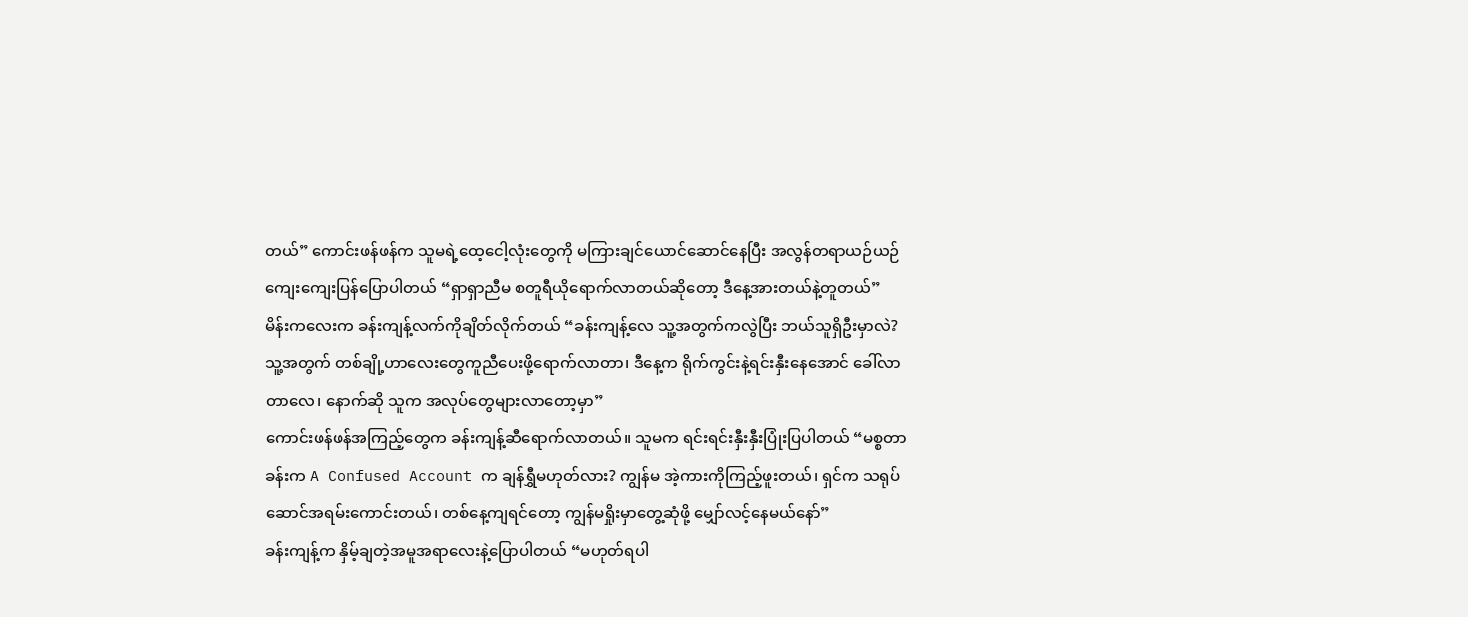တယ်” ကောင်းဖန်ဖန်က သူမရဲ့ထေ့ငေါ့လုံးတွေကို မကြားချင်ယောင်ဆောင်နေပြီး အလွန်တရာယဉ်ယဉ်ကျေးကျေးပြန်ပြောပါတယ် “ရှာရှာညီမ စတူရီယိုရောက်လာတယ်ဆိုတော့ ဒီနေ့အားတယ်နဲ့တူတယ်”
မိန်းကလေးက ခန်းကျန့်လက်ကိုချိတ်လိုက်တယ် “ခန်းကျန့်လေ သူ့အတွက်ကလွဲပြီး ဘယ်သူရှိဦးမှာလဲ? သူ့အတွက် တစ်ချို့ဟာလေးတွေကူညီပေးဖို့ရောက်လာတာ၊ ဒီနေ့က ရိုက်ကွင်းနဲ့ရင်းနှီးနေအောင် ခေါ်လာတာလေ၊ နောက်ဆို သူက အလုပ်တွေများလာတော့မှာ”
ကောင်းဖန်ဖန်အကြည့်တွေက ခန်းကျန့်ဆီရောက်လာတယ်။ သူမက ရင်းရင်းနှီးနှီးပြုံးပြပါတယ် “မစ္စတာခန်းက A Confused Account က ချန်ရွှီမဟုတ်လား? ကျွန်မ အဲ့ကားကိုကြည့်ဖူးတယ်၊ ရှင်က သရုပ်ဆောင်အရမ်းကောင်းတယ်၊ တစ်နေ့ကျရင်တော့ ကျွန်မရှိုးမှာတွေ့ဆုံဖို့ မျှော်လင့်နေမယ်နော်”
ခန်းကျန့်က နှိမ့်ချတဲ့အမူအရာလေးနဲ့ပြောပါတယ် “မဟုတ်ရပါ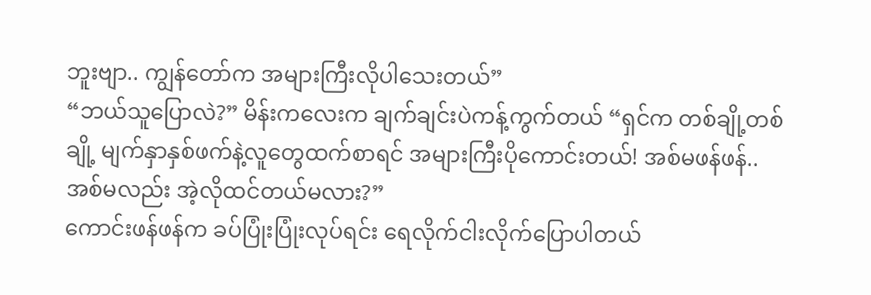ဘူးဗျာ.. ကျွန်တော်က အများကြီးလိုပါသေးတယ်”
“ဘယ်သူပြောလဲ?” မိန်းကလေးက ချက်ချင်းပဲကန့်ကွက်တယ် “ရှင်က တစ်ချို့တစ်ချို့ မျက်နှာနှစ်ဖက်နဲ့လူတွေထက်စာရင် အများကြီးပိုကောင်းတယ်! အစ်မဖန်ဖန်.. အစ်မလည်း အဲ့လိုထင်တယ်မလား?”
ကောင်းဖန်ဖန်က ခပ်ပြုံးပြုံးလုပ်ရင်း ရေလိုက်ငါးလိုက်ပြောပါတယ်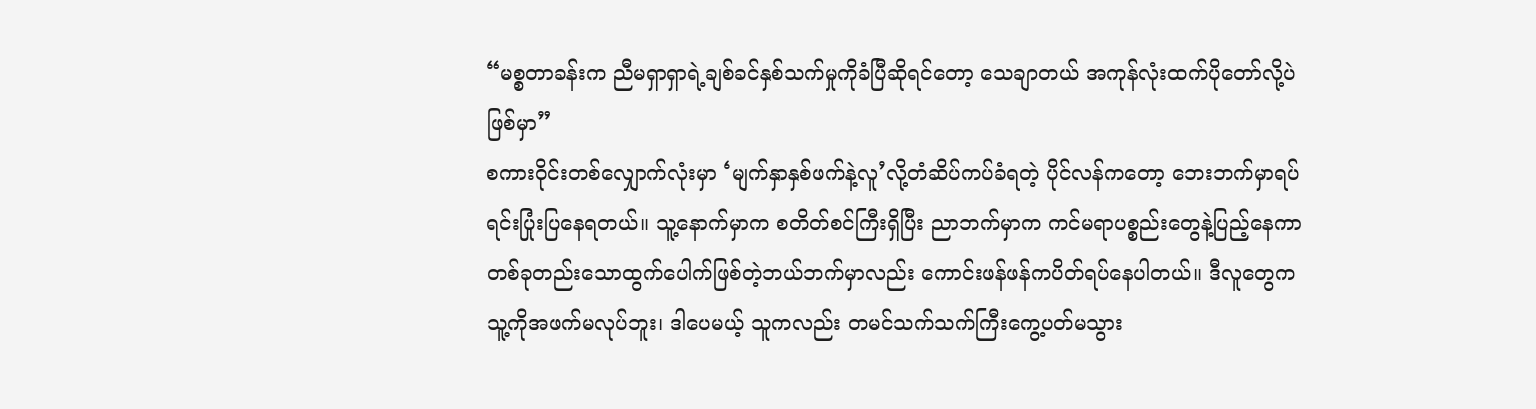“မစ္စတာခန်းက ညီမရှာရှာရဲ့ချစ်ခင်နှစ်သက်မှုကိုခံပြီဆိုရင်တော့ သေချာတယ် အကုန်လုံးထက်ပိုတော်လို့ပဲဖြစ်မှာ”
စကားဝိုင်းတစ်လျှောက်လုံးမှာ ‘မျက်နှာနှစ်ဖက်နဲ့လူ’လို့တံဆိပ်ကပ်ခံရတဲ့ ပိုင်လန်ကတော့ ဘေးဘက်မှာရပ်ရင်းပြုံးပြနေရတယ်။ သူ့နောက်မှာက စတိတ်စင်ကြီးရှိပြီး ညာဘက်မှာက ကင်မရာပစ္စည်းတွေနဲ့ပြည့်နေကာ တစ်ခုတည်းသောထွက်ပေါက်ဖြစ်တဲ့ဘယ်ဘက်မှာလည်း ကောင်းဖန်ဖန်ကပိတ်ရပ်နေပါတယ်။ ဒီလူတွေက သူ့ကိုအဖက်မလုပ်ဘူး၊ ဒါပေမယ့် သူကလည်း တမင်သက်သက်ကြီးကွေ့ပတ်မသွား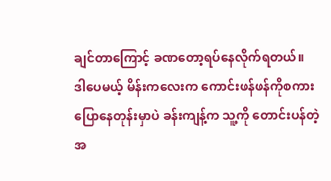ချင်တာကြောင့် ခဏတော့ရပ်နေလိုက်ရတယ်။
ဒါပေမယ့် မိန်းကလေးက ကောင်းဖန်ဖန်ကိုစကားပြောနေတုန်းမှာပဲ ခန်းကျန့်က သူ့ကို တောင်းပန်တဲ့အ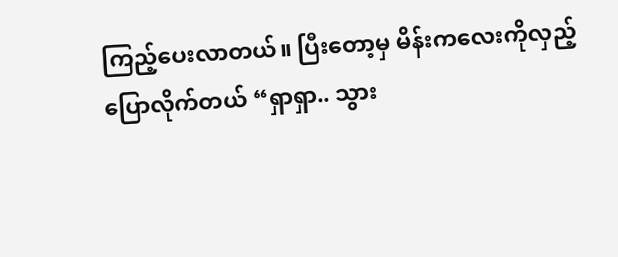ကြည့်ပေးလာတယ်။ ပြီးတော့မှ မိန်းကလေးကိုလှည့်ပြောလိုက်တယ် “ရှာရှာ.. သွား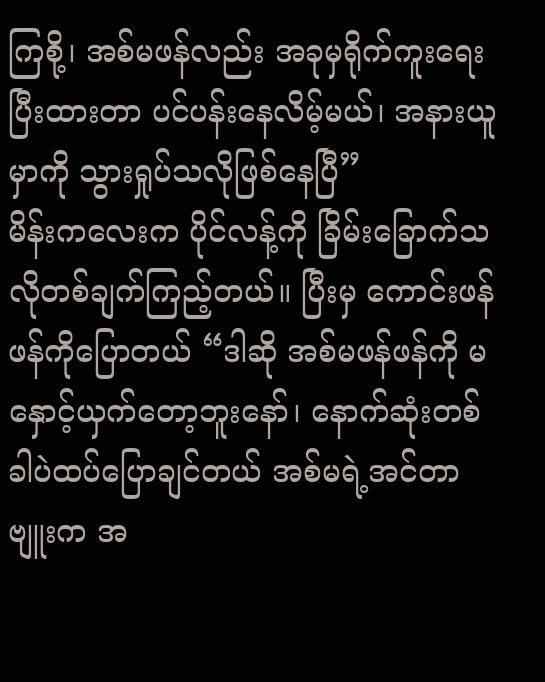ကြစို့၊ အစ်မဖန်လည်း အခုမှရိုက်ကူးရေးပြီးထားတာ ပင်ပန်းနေလိမ့်မယ်၊ အနားယူမှာကို သွားရှုပ်သလိုဖြစ်နေပြီ”
မိန်းကလေးက ပိုင်လန့်ကို ခြိမ်းခြောက်သလိုတစ်ချက်ကြည့်တယ်။ ပြီးမှ ကောင်းဖန်ဖန်ကိုပြောတယ် “ဒါဆို အစ်မဖန်ဖန်ကို မနှောင့်ယှက်တော့ဘူးနော်၊ နောက်ဆုံးတစ်ခါပဲထပ်ပြောချင်တယ် အစ်မရဲ့အင်တာဗျူးက အ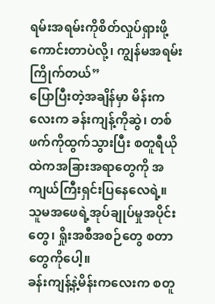ရမ်းအရမ်းကိုစိတ်လှုပ်ရှားဖို့ကောင်းတာပဲလို့၊ ကျွန်မအရမ်းကြိုက်တယ်”
ပြောပြီးတဲ့အချိန်မှာ မိန်းကလေးက ခန်းကျန့်ကိုဆွဲ၊ တစ်ဖက်ကိုထွက်သွားပြီး စတူရီယိုထဲကအခြားအရာတွေကို အကျယ်ကြီးရှင်းပြနေလေရဲ့။ သူမအဖေရဲ့အုပ်ချုပ်မှုအပိုင်းတွေ၊ ရှိုးအစီအစဉ်တွေ စတာတွေကိုပေါ့။
ခန်းကျန့်နဲ့မိန်းကလေးက စတူ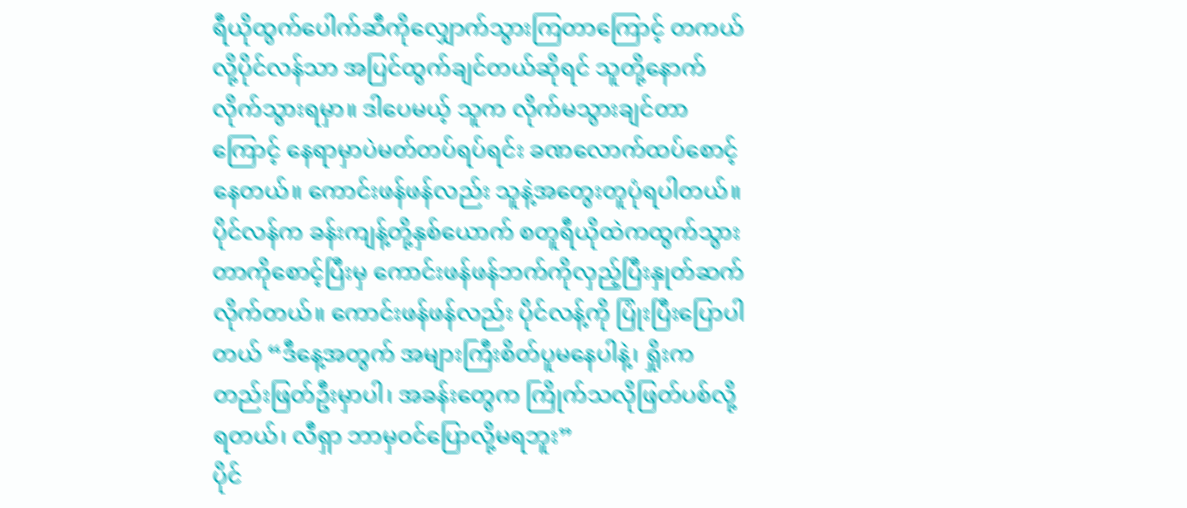ရီယိုထွက်ပေါက်ဆီကိုလျှောက်သွားကြတာကြောင့် တကယ်လို့ပိုင်လန်သာ အပြင်ထွက်ချင်တယ်ဆိုရင် သူတို့နောက် လိုက်သွားရမှာ။ ဒါပေမယ့် သူက လိုက်မသွားချင်တာကြောင့် နေရာမှာပဲမတ်တပ်ရပ်ရင်း ခဏလောက်ထပ်စောင့်နေတယ်။ ကောင်းဖန်ဖန်လည်း သူနဲ့အတွေးတူပုံရပါတယ်။
ပိုင်လန်က ခန်းကျန့်တို့နှစ်ယောက် စတူရီယိုထဲကထွက်သွားတာကိုစောင့်ပြီးမှ ကောင်းဖန်ဖန်ဘက်ကိုလှည့်ပြီးနှုတ်ဆက်လိုက်တယ်။ ကောင်းဖန်ဖန်လည်း ပိုင်လန့်ကို ပြုံးပြီးပြောပါတယ် “ဒီနေ့အတွက် အများကြီးစိတ်ပူမနေပါနဲ့၊ ရှိုးက တည်းဖြတ်ဦးမှာပါ၊ အခန်းတွေက ကြိုက်သလိုဖြတ်ပစ်လို့ရတယ်၊ လီရှာ ဘာမှဝင်ပြောလို့မရဘူး”
ပိုင်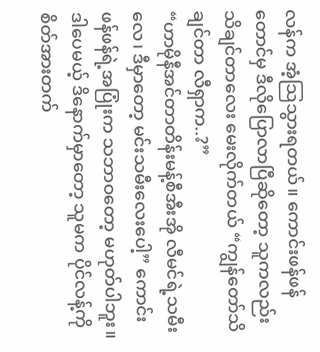လန်က အံ့သြသွားရတယ်။ ကောင်းဖန်ဖန်တောင်မှ ဒီလိုပြောလာပြီဆိုတော့ သူကလည်း သိချင်တာလေး မေးလိုက်တယ် “ကျွန်တော်သိချင်တာ လီရှာက..?”
“ဟာမိုနီအင်တာတိန်းမန့်စီအီးအို လီမင်ရဲ့သမီးလေ၊ ဒီမှာတော့ မင်းသမီးလေးပေါ့” ကောင်းဖန်ဖန်ရဲ့အပြုံးက သဘာဝတော့ မဟုတ်ပါဘူး။ ဒါပေမယ့် ဒိနောက်မှာတော့ သူမက ပိုင်လန့်ကို စိတ်အားတက်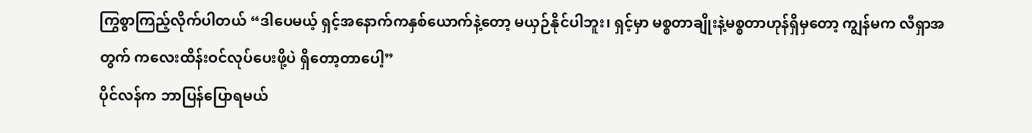ကြွစွာကြည့်လိုက်ပါတယ် “ဒါပေမယ့် ရှင့်အနောက်ကနှစ်ယောက်နဲ့တော့ မယှဉ်နိုင်ပါဘူး၊ ရှင့်မှာ မစ္စတာချိုးနဲ့မစ္စတာဟုန်ရှိမှတော့ ကျွန်မက လီရှာအတွက် ကလေးထိန်းဝင်လုပ်ပေးဖို့ပဲ ရှိတော့တာပေါ့”
ပိုင်လန်က ဘာပြန်ပြောရမယ်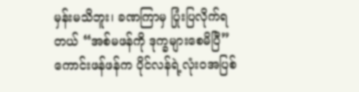မှန်းမသိဘူး၊ ခဏကြာမှ ပြုံးပြလိုက်ရတယ် “အစ်မဖန်ကို ဒုက္ခများစေမိပြီ”
ကောင်းဖန်ဖန်က ပိုင်လန်ရဲ့လုံးဝအပြစ်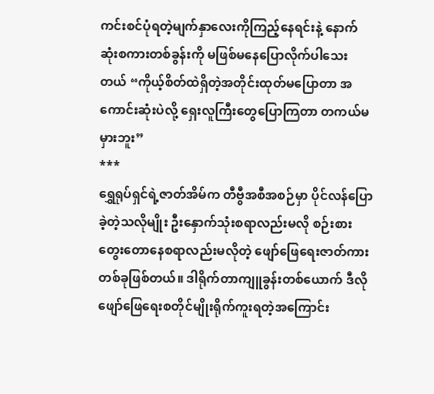ကင်းစင်ပုံရတဲ့မျက်နှာလေးကိုကြည့်နေရင်းနဲ့ နောက်ဆုံးစကားတစ်ခွန်းကို မဖြစ်မနေပြောလိုက်ပါသေးတယ် “ကိုယ့်စိတ်ထဲရှိတဲ့အတိုင်းထုတ်မပြောတာ အကောင်းဆုံးပဲလို့ ရှေးလူကြီးတွေပြောကြတာ တကယ်မမှားဘူး”
***
ရွှေရုပ်ရှင်ရဲ့ဇာတ်အိမ်က တီဗွီအစီအစဉ်မှာ ပိုင်လန်ပြောခဲ့တဲ့သလိုမျိုး ဦးနှောက်သုံးစရာလည်းမလို စဉ်းစားတွေးတောနေစရာလည်းမလိုတဲ့ ဖျော်ဖြေရေးဇာတ်ကားတစ်ခုဖြစ်တယ်။ ဒါရိုက်တာကျူခွန်းတစ်ယောက် ဒီလိုဖျော်ဖြေရေးစတိုင်မျိုးရိုက်ကူးရတဲ့အကြောင်း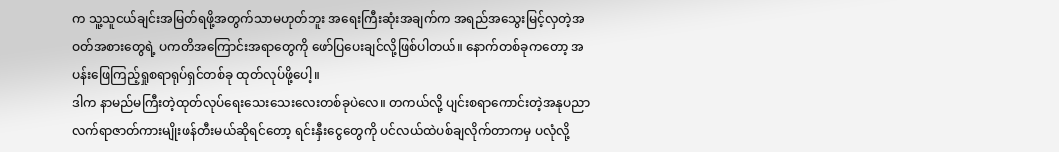က သူ့သူငယ်ချင်းအမြတ်ရဖို့အတွက်သာမဟုတ်ဘူး အရေးကြီးဆုံးအချက်က အရည်အသွေးမြင့်လှတဲ့အဝတ်အစားတွေရဲ့ ပကတိအကြောင်းအရာတွေကို ဖော်ပြပေးချင်လို့ဖြစ်ပါတယ်။ နောက်တစ်ခုကတော့ အပန်းဖြေကြည့်ရှုစရာရုပ်ရှင်တစ်ခု ထုတ်လုပ်ဖို့ပေါ့။
ဒါက နာမည်မကြီးတဲ့ထုတ်လုပ်ရေးသေးသေးလေးတစ်ခုပဲလေ။ တကယ်လို့ ပျင်းစရာကောင်းတဲ့အနုပညာလက်ရာဇာတ်ကားမျိုးဖန်တီးမယ်ဆိုရင်တော့ ရင်းနှီးငွေတွေကို ပင်လယ်ထဲပစ်ချလိုက်တာကမှ ပလုံလို့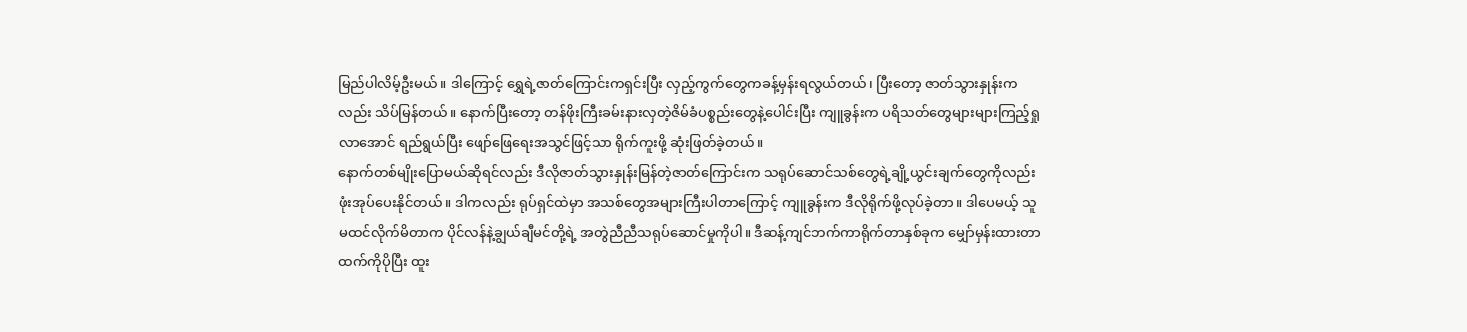မြည်ပါလိမ့်ဦးမယ်။ ဒါကြောင့် ရွှေရဲ့ဇာတ်ကြောင်းကရှင်းပြီး လှည့်ကွက်တွေကခန့်မှန်းရလွယ်တယ်၊ ပြီးတော့ ဇာတ်သွားနှုန်းကလည်း သိပ်မြန်တယ်။ နောက်ပြီးတော့ တန်ဖိုးကြီးခမ်းနားလှတဲ့ဇိမ်ခံပစ္စည်းတွေနဲ့ပေါင်းပြီး ကျူခွန်းက ပရိသတ်တွေများများကြည့်ရှုလာအောင် ရည်ရွယ်ပြီး ဖျော်ဖြေရေးအသွင်ဖြင့်သာ ရိုက်ကူးဖို့ ဆုံးဖြတ်ခဲ့တယ်။
နောက်တစ်မျိုးပြောမယ်ဆိုရင်လည်း ဒီလိုဇာတ်သွားနှုန်းမြန်တဲ့ဇာတ်ကြောင်းက သရုပ်ဆောင်သစ်တွေရဲ့ချို့ယွင်းချက်တွေကိုလည်း ဖုံးအုပ်ပေးနိုင်တယ်။ ဒါကလည်း ရုပ်ရှင်ထဲမှာ အသစ်တွေအများကြီးပါတာကြောင့် ကျူခွန်းက ဒီလိုရိုက်ဖို့လုပ်ခဲ့တာ။ ဒါပေမယ့် သူ မထင်လိုက်မိတာက ပိုင်လန်နဲ့ချွယ်ချီမင်တို့ရဲ့ အတွဲညီညီသရုပ်ဆောင်မှုကိုပါ။ ဒီဆန့်ကျင်ဘက်ကာရိုက်တာနှစ်ခုက မျှော်မှန်းထားတာထက်ကိုပိုပြီး ထူး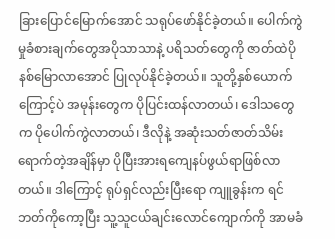ခြားပြောင်မြောက်အောင် သရုပ်ဖော်နိုင်ခဲ့တယ်။ ပေါက်ကွဲမှုခံစားချက်တွေအပိုသာသာနဲ့ ပရိသတ်တွေကို ဇာတ်ထဲပိုနစ်မြောလာအောင် ပြုလုပ်နိုင်ခဲ့တယ်။ သူတို့နှစ်ယောက်ကြောင့်ပဲ အမုန်းတွေက ပိုပြင်းထန်လာတယ်၊ ဒေါသတွေက ပိုပေါက်ကွဲလာတယ်၊ ဒီလိုနဲ့ အဆုံးသတ်ဇာတ်သိမ်းရောက်တဲ့အချိန်မှာ ပိုပြီးအားရကျေနပ်ဖွယ်ရာဖြစ်လာတယ်။ ဒါကြောင့် ရုပ်ရှင်လည်းပြီးရော ကျူခွန်းက ရင်ဘတ်ကိုကော့ပြီး သူ့သူငယ်ချင်းလောင်ကျောက်ကို အာမခံ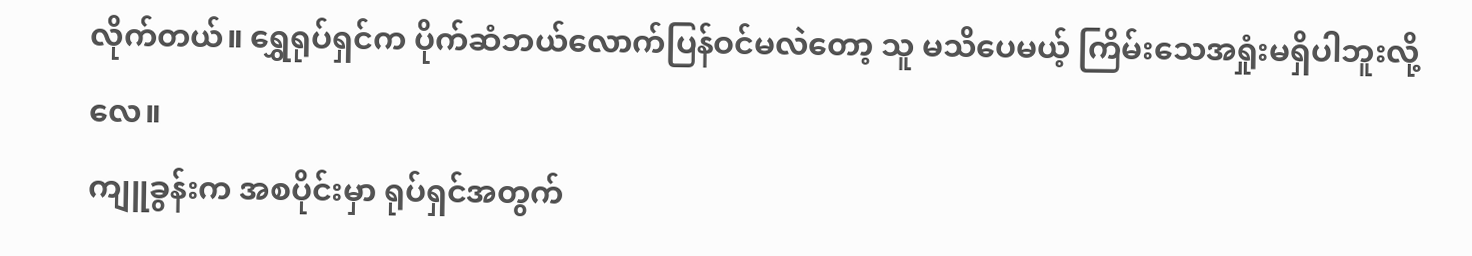လိုက်တယ်။ ရွှေရုပ်ရှင်က ပိုက်ဆံဘယ်လောက်ပြန်ဝင်မလဲတော့ သူ မသိပေမယ့် ကြိမ်းသေအရှုံးမရှိပါဘူးလို့လေ။
ကျူခွန်းက အစပိုင်းမှာ ရုပ်ရှင်အတွက်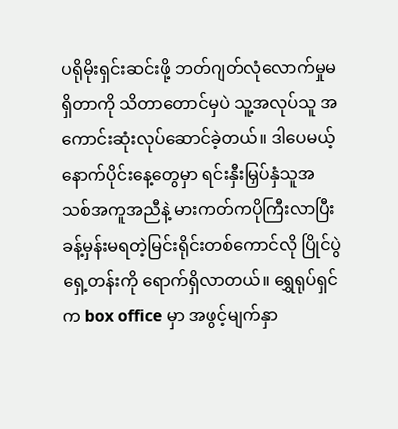ပရိုမိုးရှင်းဆင်းဖို့ ဘတ်ဂျတ်လုံလောက်မှုမရှိတာကို သိတာတောင်မှပဲ သူ့အလုပ်သူ အကောင်းဆုံးလုပ်ဆောင်ခဲ့တယ်။ ဒါပေမယ့် နောက်ပိုင်းနေ့တွေမှာ ရင်းနှီးမြှပ်နှံသူအသစ်အကူအညီနဲ့ မားကတ်ကပိုကြီးလာပြီး ခန့်မှန်းမရတဲ့မြင်းရိုင်းတစ်ကောင်လို ပြိုင်ပွဲရှေ့တန်းကို ရောက်ရှိလာတယ်။ ရွှေရုပ်ရှင်က box office မှာ အဖွင့်မျက်နှာ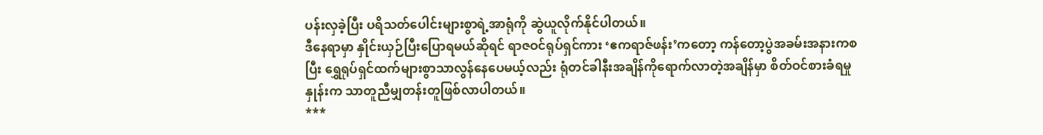ပန်းလှခဲ့ပြီး ပရိသတ်ပေါင်းများစွာရဲ့အာရုံကို ဆွဲယူလိုက်နိုင်ပါတယ်။
ဒီနေရာမှာ နှိုင်းယှဉ်ပြီးပြောရမယ်ဆိုရင် ရာဇဝင်ရုပ်ရှင်ကား ‘ဧကရာဇ်ဖန်း’ကတော့ ကန်တော့ပွဲအခမ်းအနားကစပြီး ရွှေရုပ်ရှင်ထက်များစွာသာလွန်နေပေမယ့်လည်း ရုံတင်ခါနီးအချိန်ကိုရောက်လာတဲ့အချိန်မှာ စိတ်ဝင်စားခံရမှုနှုန်းက သာတူညီမျှတန်းတူဖြစ်လာပါတယ်။
***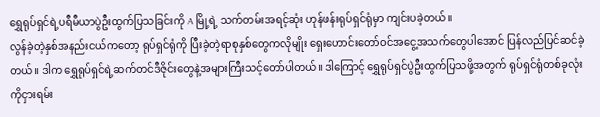ရွှေရုပ်ရှင်ရဲ့ပရီမီယာပွဲဦးထွက်ပြသခြင်းကို A မြို့ရဲ့ သက်တမ်းအရင့်ဆုံး ဟုန်ဖန်းရုပ်ရှင်ရုံမှာ ကျင်းပခဲ့တယ်။
လွန်ခဲ့တဲ့နှစ်အနည်းငယ်ကတော့ ရုပ်ရှင်ရုံကို ပြီးခဲ့တဲ့ရာစုနှစ်တွေကလိုမျိုး ရှေးဟောင်းတော်ဝင်အငွေ့အသက်တွေပါအောင် ပြန်လည်ပြင်ဆင်ခဲ့တယ်။ ဒါက ရွှေရုပ်ရှင်ရဲ့ဆက်တင်ဒီဇိုင်းတွေနဲ့အများကြီးသင့်တော်ပါတယ်။ ဒါကြောင့် ရွှေရုပ်ရှင်ပွဲဦးထွက်ပြသဖို့အတွက် ရုပ်ရှင်ရုံတစ်ခုလုံးကိုငှားရမ်း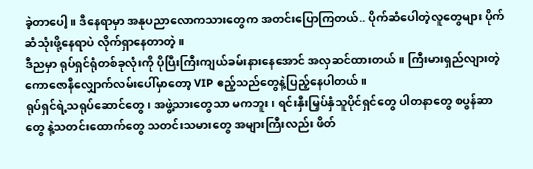ခဲ့တာပေါ့။ ဒီနေရာမှာ အနုပညာလောကသားတွေက အတင်းပြောကြတယ်.. ပိုက်ဆံပေါတဲ့လူတွေများ ပိုက်ဆံသုံးဖို့နေရာပဲ လိုက်ရှာနေတာတဲ့။
ဒီညမှာ ရုပ်ရှင်ရုံတစ်ခုလုံးကို ပိုပြီးကြီးကျယ်ခမ်းနားနေအောင် အလှဆင်ထားတယ်။ ကြီးမားရှည်လျားတဲ့ကောဇောနီလျှောက်လမ်းပေါ်မှာတော့ VIP ဧည့်သည်တွေနဲ့ပြည့်နေပါတယ်။
ရုပ်ရှင်ရဲ့သရုပ်ဆောင်တွေ၊ အဖွဲ့သားတွေသာ မကဘူး၊ ရင်းနှီးမြှပ်နှံသူပိုင်ရှင်တွေ ပါတနာတွေ စပွန်ဆာတွေ နဲ့သတင်းထောက်တွေ သတင်းသမားတွေ အများကြီးလည်း ဖိတ်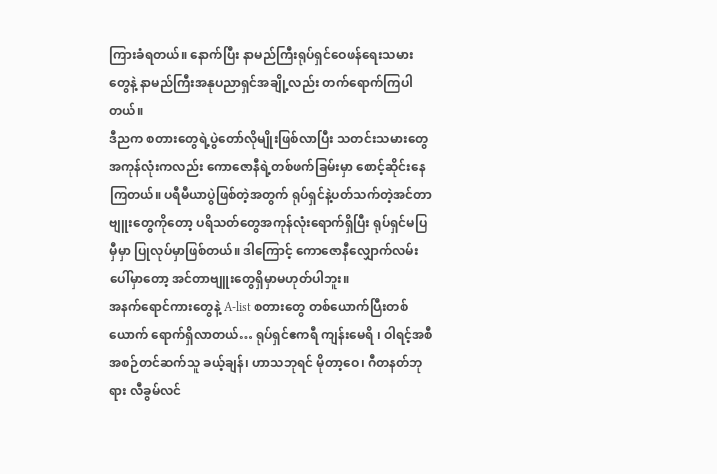ကြားခံရတယ်။ နောက်ပြီး နာမည်ကြီးရုပ်ရှင်ဝေဖန်ရေးသမားတွေနဲ့ နာမည်ကြီးအနုပညာရှင်အချို့လည်း တက်ရောက်ကြပါတယ်။
ဒီညက စတားတွေရဲ့ပွဲတော်လိုမျိုးဖြစ်လာပြီး သတင်းသမားတွေအကုန်လုံးကလည်း ကောဇောနီရဲ့တစ်ဖက်ခြမ်းမှာ စောင့်ဆိုင်းနေကြတယ်။ ပရီမီယာပွဲဖြစ်တဲ့အတွက် ရုပ်ရှင်နဲ့ပတ်သက်တဲ့အင်တာဗျူးတွေကိုတော့ ပရိသတ်တွေအကုန်လုံးရောက်ရှိပြီး ရုပ်ရှင်မပြမှီမှာ ပြုလုပ်မှာဖြစ်တယ်။ ဒါကြောင့် ကောဇောနီလျှောက်လမ်းပေါ်မှာတော့ အင်တာဗျူးတွေရှိမှာမဟုတ်ပါဘူး။
အနက်ရောင်ကားတွေနဲ့ A-list စတားတွေ တစ်ယောက်ပြီးတစ်ယောက် ရောက်ရှိလာတယ်… ရုပ်ရှင်ဧကရီ ကျန်းမေရိ ၊ ဝါရင့်အစီအစဉ်တင်ဆက်သူ ခယ့်ချန်၊ ဟာသဘုရင် မိုတာ့ဝေ၊ ဂီတနတ်ဘုရား လီခွမ်လင်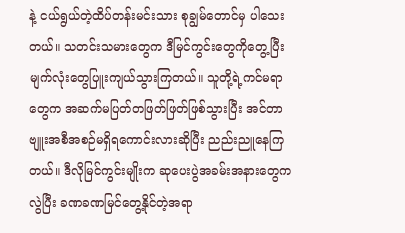နဲ့ ငယ်ရွယ်တဲ့ထိပ်တန်းမင်းသား စုချွမ်တောင်မှ ပါသေးတယ်။ သတင်းသမားတွေက ဒီမြင်ကွင်းတွေကိုတွေ့ပြီး မျက်လုံးတွေပြူးကျယ်သွားကြတယ်။ သူတို့ရဲ့ကင်မရာတွေက အဆက်မပြတ်တဖြတ်ဖြတ်ဖြစ်သွားပြီး အင်တာဗျူးအစီအစဉ်မရှိရကောင်းလားဆိုပြီး ညည်းညူနေကြတယ်။ ဒီလိုမြင်ကွင်းမျိုးက ဆုပေးပွဲအခမ်းအနားတွေကလွဲပြီး ခဏခဏမြင်တွေ့နိုင်တဲ့အရာ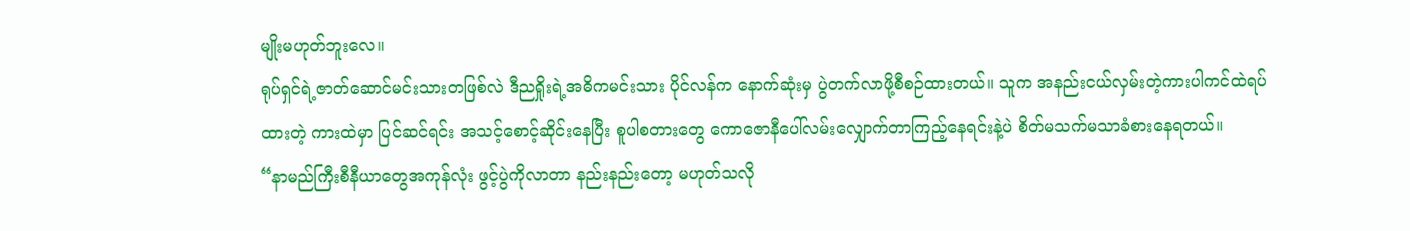မျိုးမဟုတ်ဘူးလေ။
ရုပ်ရှင်ရဲ့ဇာတ်ဆောင်မင်းသားတဖြစ်လဲ ဒီညရှိုးရဲ့အဓိကမင်းသား ပိုင်လန်က နောက်ဆုံးမှ ပွဲတက်လာဖို့စီစဉ်ထားတယ်။ သူက အနည်းငယ်လှမ်းတဲ့ကားပါကင်ထဲရပ်ထားတဲ့ ကားထဲမှာ ပြင်ဆင်ရင်း အသင့်စောင့်ဆိုင်းနေပြီး စူပါစတားတွေ ကောဇောနီပေါ်လမ်းလျှောက်တာကြည့်နေရင်းနဲ့ပဲ စိတ်မသက်မသာခံစားနေရတယ်။
“နာမည်ကြီးစီနီယာတွေအကုန်လုံး ဖွင့်ပွဲကိုလာတာ နည်းနည်းတော့ မဟုတ်သလို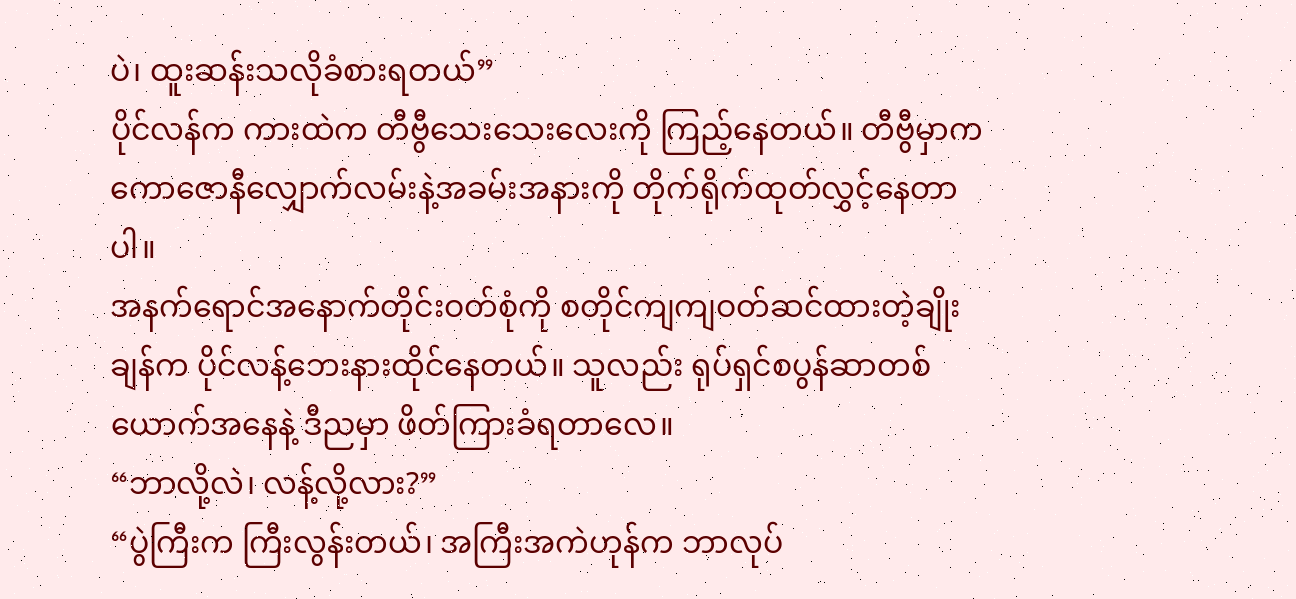ပဲ၊ ထူးဆန်းသလိုခံစားရတယ်”
ပိုင်လန်က ကားထဲက တီဗွီသေးသေးလေးကို ကြည့်နေတယ်။ တီဗွီမှာက ကောဇောနီလျှောက်လမ်းနဲ့အခမ်းအနားကို တိုက်ရိုက်ထုတ်လွှင့်နေတာပါ။
အနက်ရောင်အနောက်တိုင်းဝတ်စုံကို စတိုင်ကျကျဝတ်ဆင်ထားတဲ့ချိုးချန်က ပိုင်လန့်ဘေးနားထိုင်နေတယ်။ သူလည်း ရုပ်ရှင်စပွန်ဆာတစ်ယောက်အနေနဲ့ ဒီညမှာ ဖိတ်ကြားခံရတာလေ။
“ဘာလို့လဲ၊ လန့်လို့လား?”
“ပွဲကြီးက ကြီးလွန်းတယ်၊ အကြီးအကဲဟုန်က ဘာလုပ်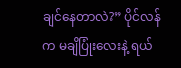ချင်နေတာလဲ?” ပိုင်လန်က မချိပြုံးလေးနဲ့ ရယ်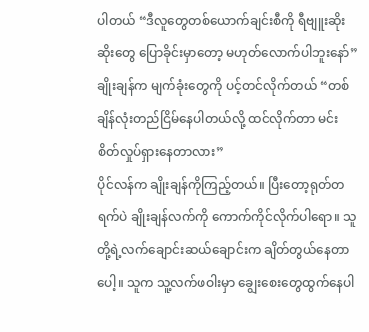ပါတယ် “ဒီလူတွေတစ်ယောက်ချင်းစီကို ရီဗျူးဆိုးဆိုးတွေ ပြောခိုင်းမှာတော့ မဟုတ်လောက်ပါဘူးနော်”
ချိုးချန်က မျက်ခုံးတွေကို ပင့်တင်လိုက်တယ် “တစ်ချိန်လုံးတည်ငြိမ်နေပါတယ်လို့ ထင်လိုက်တာ မင်း စိတ်လှုပ်ရှားနေတာလား”
ပိုင်လန်က ချိုးချန်ကိုကြည့်တယ်။ ပြီးတော့ရုတ်တရက်ပဲ ချိုးချန်လက်ကို ကောက်ကိုင်လိုက်ပါရော။ သူတို့ရဲ့လက်ချောင်းဆယ်ချောင်းက ချိတ်တွယ်နေတာပေါ့။ သူက သူ့လက်ဖဝါးမှာ ချွေးစေးတွေထွက်နေပါ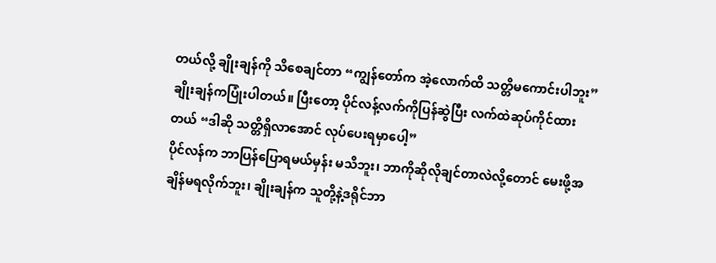တယ်လို့ ချိုးချန်ကို သိစေချင်တာ “ကျွန်တော်က အဲ့လောက်ထိ သတ္တိမကောင်းပါဘူး”
ချိုးချန်ကပြုံးပါတယ်။ ပြီးတော့ ပိုင်လန့်လက်ကိုပြန်ဆွဲပြီး လက်ထဲဆုပ်ကိုင်ထားတယ် “ဒါဆို သတ္တိရှိလာအောင် လုပ်ပေးရမှာပေါ့”
ပိုင်လန်က ဘာပြန်ပြောရမယ်မှန်း မသိဘူး၊ ဘာကိုဆိုလိုချင်တာလဲလို့တောင် မေးဖို့အချိန်မရလိုက်ဘူး၊ ချိုးချန်က သူတို့နဲ့ဒရိုင်ဘာ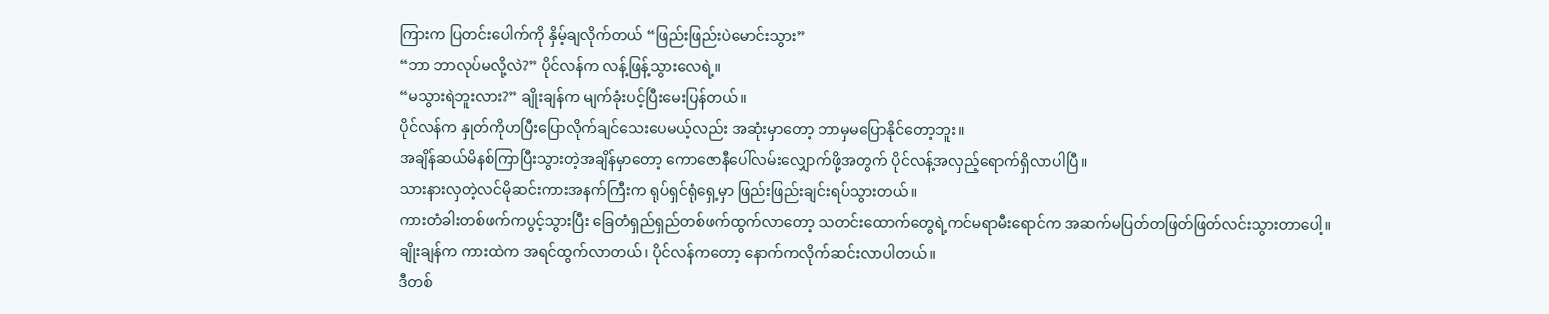ကြားက ပြတင်းပေါက်ကို နှိမ့်ချလိုက်တယ် “ဖြည်းဖြည်းပဲမောင်းသွား”
“ဘာ ဘာလုပ်မလို့လဲ?” ပိုင်လန်က လန့်ဖြန့်သွားလေရဲ့။
“မသွားရဲဘူးလား?” ချိုးချန်က မျက်ခုံးပင့်ပြီးမေးပြန်တယ်။
ပိုင်လန်က နှုတ်ကိုဟပြီးပြောလိုက်ချင်သေးပေမယ့်လည်း အဆုံးမှာတော့ ဘာမှမပြောနိုင်တော့ဘူး။
အချိန်ဆယ်မိနစ်ကြာပြီးသွားတဲ့အချိန်မှာတော့ ကောဇောနီပေါ်လမ်းလျှောက်ဖို့အတွက် ပိုင်လန့်အလှည့်ရောက်ရှိလာပါပြီ။
သားနားလှတဲ့လင်မိုဆင်းကားအနက်ကြီးက ရုပ်ရှင်ရုံရှေ့မှာ ဖြည်းဖြည်းချင်းရပ်သွားတယ်။
ကားတံခါးတစ်ဖက်ကပွင့်သွားပြီး ခြေတံရှည်ရှည်တစ်ဖက်ထွက်လာတော့ သတင်းထောက်တွေရဲ့ကင်မရာမီးရောင်က အဆက်မပြတ်တဖြတ်ဖြတ်လင်းသွားတာပေါ့။
ချိုးချန်က ကားထဲက အရင်ထွက်လာတယ်၊ ပိုင်လန်ကတော့ နောက်ကလိုက်ဆင်းလာပါတယ်။
ဒီတစ်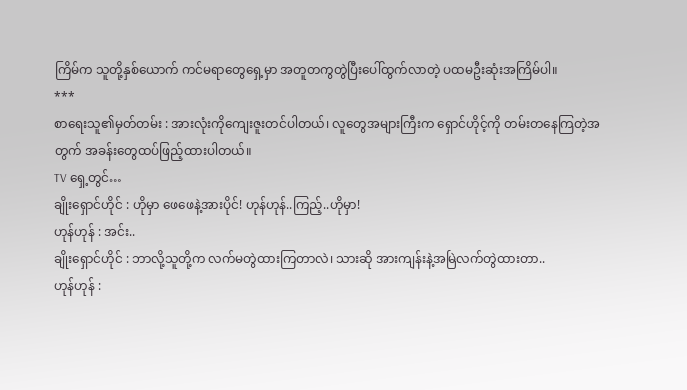ကြိမ်က သူတို့နှစ်ယောက် ကင်မရာတွေရှေ့မှာ အတူတကွတွဲပြီးပေါ်ထွက်လာတဲ့ ပထမဦးဆုံးအကြိမ်ပါ။
***
စာရေးသူ၏မှတ်တမ်း : အားလုံးကိုကျေးဇူးတင်ပါတယ်၊ လူတွေအများကြီးက ရှောင်ဟိုင့်ကို တမ်းတနေကြတဲ့အတွက် အခန်းတွေထပ်ဖြည့်ထားပါတယ်။
TV ရှေ့တွင်…
ချိုးရှောင်ဟိုင် : ဟိုမှာ ဖေဖေနဲ့အားပိုင်! ဟုန်ဟုန်..ကြည့်..ဟိုမှာ!
ဟုန်ဟုန် : အင်း..
ချိုးရှောင်ဟိုင် : ဘာလို့သူတို့က လက်မတွဲထားကြတာလဲ၊ သားဆို အားကျန်းနဲ့အမြဲလက်တွဲထားတာ..
ဟုန်ဟုန် :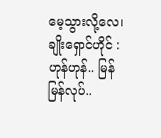မေ့သွားလို့လေ၊
ချိုးရှောင်ဟိုင် : ဟုန်ဟုန်.. မြန်မြန်လုပ်..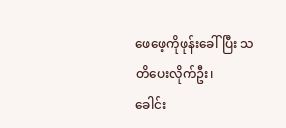ဖေဖေ့ကိုဖုန်းခေါ်ပြီး သတိပေးလိုက်ဦး၊
ခေါင်း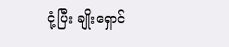ငုံ့ပြီး ချိုးရှောင်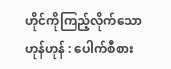ဟိုင်ကိုကြည့်လိုက်သောဟုန်ဟုန် : ပေါက်စီစား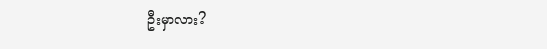ဦးမှာလား?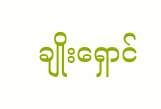ချိုးရှောင်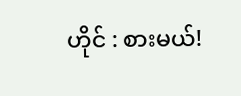ဟိုင် : စားမယ်!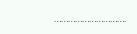………………………….